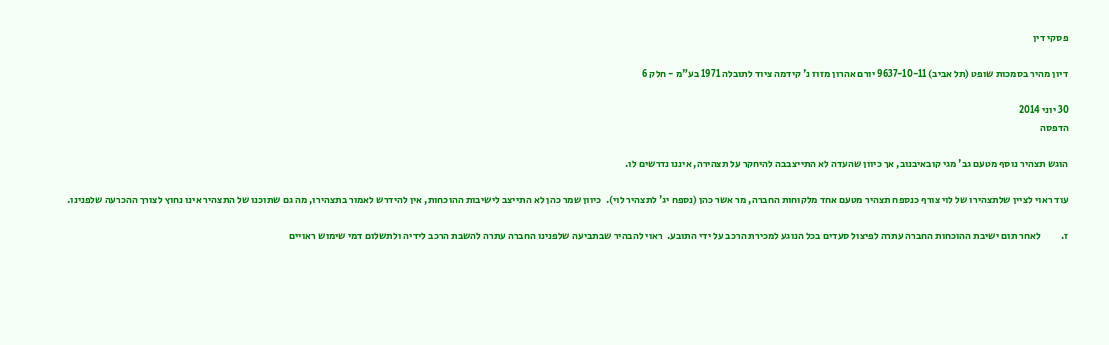פסקי דין

דיון מהיר בסמכות שופט (תל אביב) 9637-10-11 יורם אהרון מזוז נ' קידמה ציוד לתובלה 1971 בע"מ - חלק 6

30 יוני 2014
הדפסה

הוגש תצהיר נוסף מטעם גב' מגי קובאיבנוב, אך כיוון שהעדה לא התייצבבה להיחקר על תצהירה, איננו נדרשים לו.

עוד ראוי לציין שלתצהירו של לוי צורף כנספח תצהיר מטעם אחד מלקוחות החברה, מר אשר כהן (נספח יג' לתצהיר לוי).  כיוון שמר כהן לא התייצב לישיבות ההוכחות, אין להידרש לאמור בתצהירו, מה גם שתוכנו של התצהיר אינו נחוץ לצורך ההכרעה שלפנינו.

ז.          לאחר תום ישיבת ההוכחות החברה עתרה לפיצול סעדים בכל הנוגע למכירת הרכב על ידי התובע.  ראוי להבהיר שבתביעה שלפנינו החברה עתרה להשבת הרכב לידיה ולתשלום דמי שימוש ראויים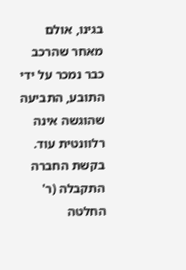בגינו, אולם מאחר שהרכב כבר נמכר על ידי התובע, התביעה שהוגשה אינה רלוונטית עוד.  בקשת החברה התקבלה (ר' החלטה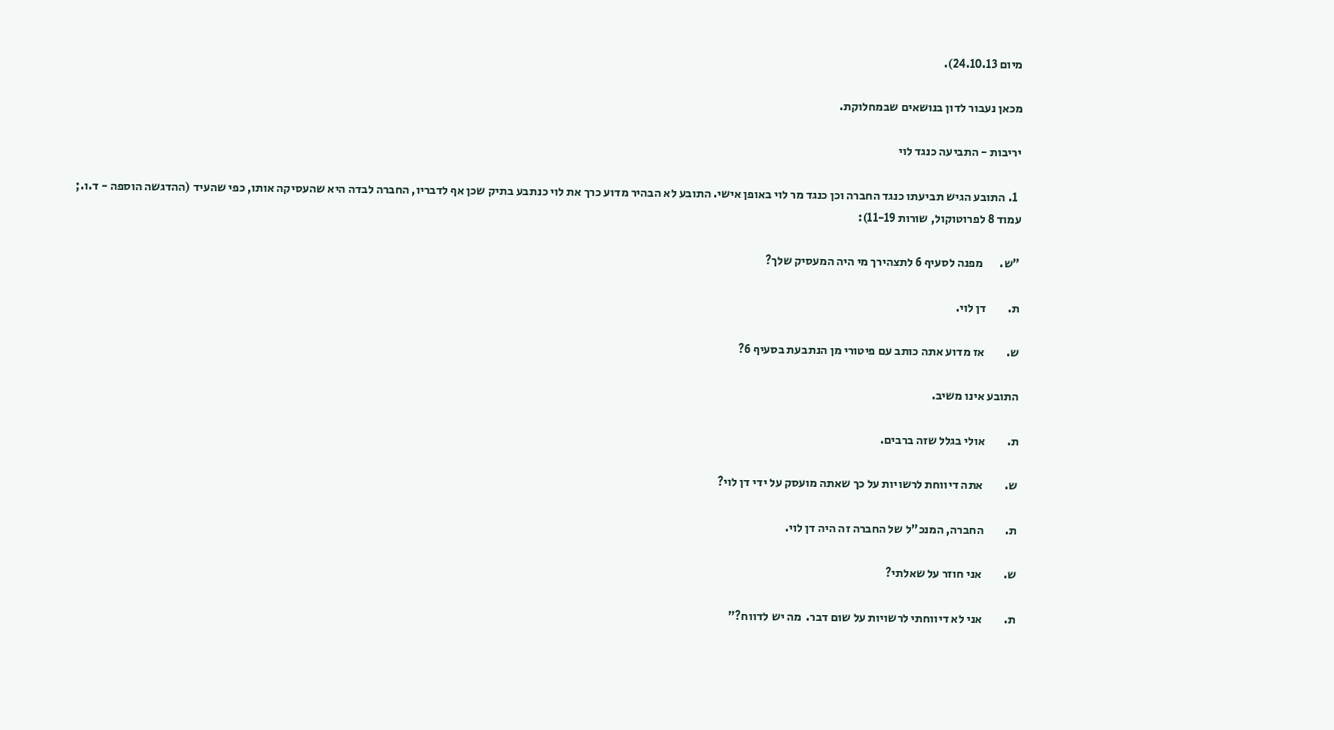מיום 24.10.13).

מכאן נעבור לדון בנושאים שבמחלוקת.

יריבות - התביעה כנגד לוי

  1. התובע הגיש תביעתו כנגד החברה וכן כנגד מר לוי באופן אישי. התובע לא הבהיר מדוע כרך את לוי כנתבע בתיק שכן אף לדבריו, החברה לבדה היא שהעסיקה אותו, כפי שהעיד (ההדגשה הוספה - ד.ו.; עמוד 8 לפרוטוקול, שורות 11-19):

"ש.       מפנה לסעיף 6 לתצהירך מי היה המעסיק שלך?

ת.         דן לוי.

ש.         אז מדוע אתה כותב עם פיטורי מן הנתבעת בסעיף 6?

התובע אינו משיב.

ת.         אולי בגלל שזה ברבים.

ש.         אתה דיווחת לרשויות על כך שאתה מועסק על ידי דן לוי?

ת.         החברה, המנכ"ל של החברה זה היה דן לוי.

ש.         אני חוזר על שאלתי?

ת.         אני לא דיווחתי לרשויות על שום דבר.  מה יש לדווח?"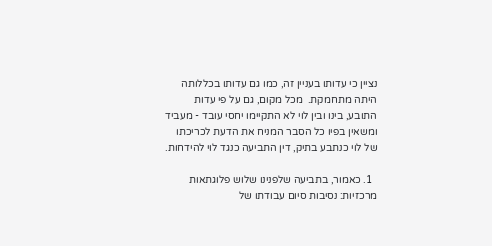נציין כי עדותו בעניין זה, כמו גם עדותו בכללותה היתה מתחמקת.  מכל מקום, גם על פי עדות התובע, בינו ובין לוי לא התקיימו יחסי עובד - מעביד ומשאין בפיו כל הסבר המניח את הדעת לכריכתו של לוי כנתבע בתיק, דין התביעה כנגד לוי להידחות.

  1. כאמור, בתביעה שלפנינו שלוש פלוגתאות מרכזיות: נסיבות סיום עבודתו של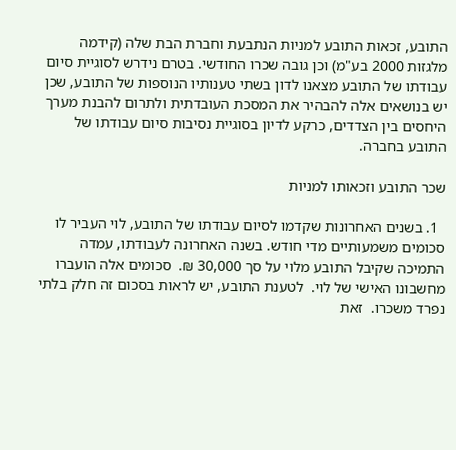התובע, זכאות התובע למניות הנתבעת וחברת הבת שלה (קידמה מלגזות 2000 בע"מ) וכן גובה שכרו החודשי. בטרם נידרש לסוגיית סיום עבודתו של התובע מצאנו לדון בשתי טענותיו הנוספות של התובע, שכן יש בנושאים אלה להבהיר את המסכת העובדתית ולתרום להבנת מערך היחסים בין הצדדים, כרקע לדיון בסוגיית נסיבות סיום עבודתו של התובע בחברה.

שכר התובע וזכאותו למניות

  1. בשנים האחרונות שקדמו לסיום עבודתו של התובע, לוי העביר לו סכומים משמעותיים מדי חודש. בשנה האחרונה לעבודתו, עמדה התמיכה שקיבל התובע מלוי על סך 30,000 ₪.  סכומים אלה הועברו מחשבונו האישי של לוי.  לטענת התובע, יש לראות בסכום זה חלק בלתי נפרד משכרו.  זאת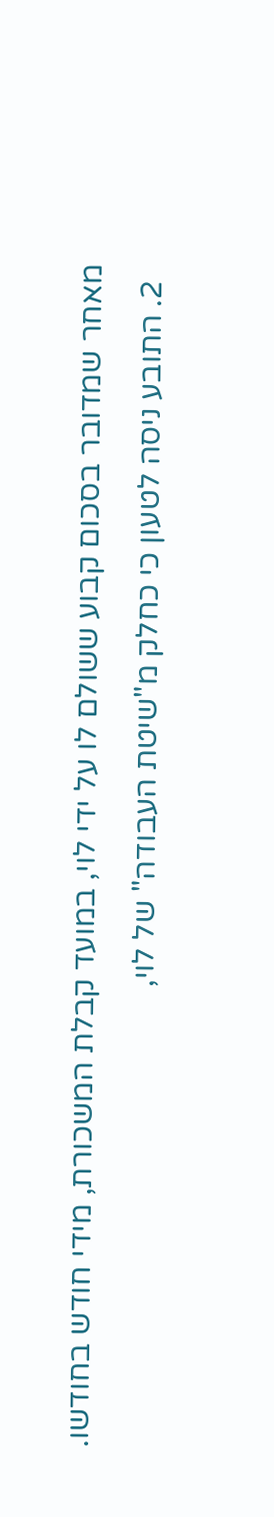מאחר שמדובר בסכום קבוע ששולם לו על ידי לוי, במועד קבלת המשכורת, מידי חודש בחודשו.
  2. התובע ניסה לטעון כי כחלק מ"שיטת העבודה" של לוי,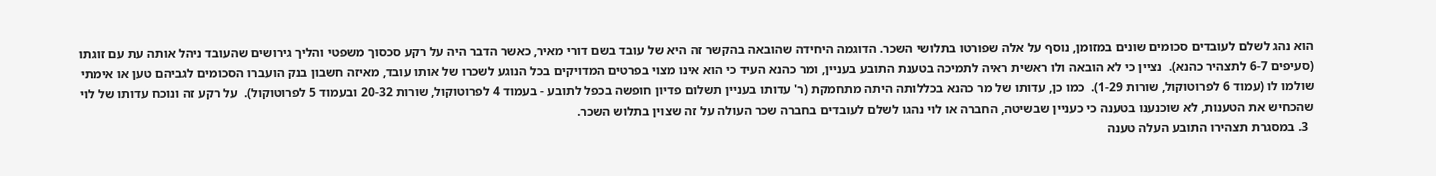הוא נהג לשלם לעובדים סכומים שונים במזומן, נוסף על אלה שפורטו בתלושי השכר. הדוגמה היחידה שהובאה בהקשר זה היא של עובד בשם דורי מאיר, כאשר הדבר היה על רקע סכסוך משפטי והליך גירושים שהעובד ניהל אותה עת עם זוגתו (סעיפים 6-7 לתצהיר כהנא).  נציין כי לא הובאה ולו ראשית ראיה לתמיכה בטענת התובע בעניין, ומר כהנא העיד כי הוא אינו מצוי בפרטים המדויקים בכל הנוגע לשכרו של אותו עובד, מאיזה חשבון בנק הועברו הסכומים לגביהם טען או אימתי שולמו לו (עמוד 6 לפרוטוקול, שורות 1-29).  כמו כן, עדותו של מר כהנא בכללותה היתה מתחמקת (ר' עדותו בעניין תשלום פדיון חופשה בכפל לתובע - בעמוד 4 לפרוטוקול, שורות 20-32 ובעמוד 5 לפרוטוקול).  על רקע זה ונוכח עדותו של לוי שהכחיש את הטענות, לא שוכנענו בטענה כי כעניין שבשיטה, החברה או לוי נהגו לשלם לעובדים בחברה שכר העולה על זה שצוין בתלוש השכר.
  3. במסגרת תצהירו התובע העלה טענה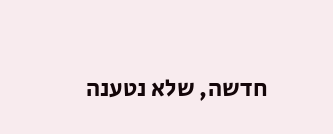חדשה, שלא נטענה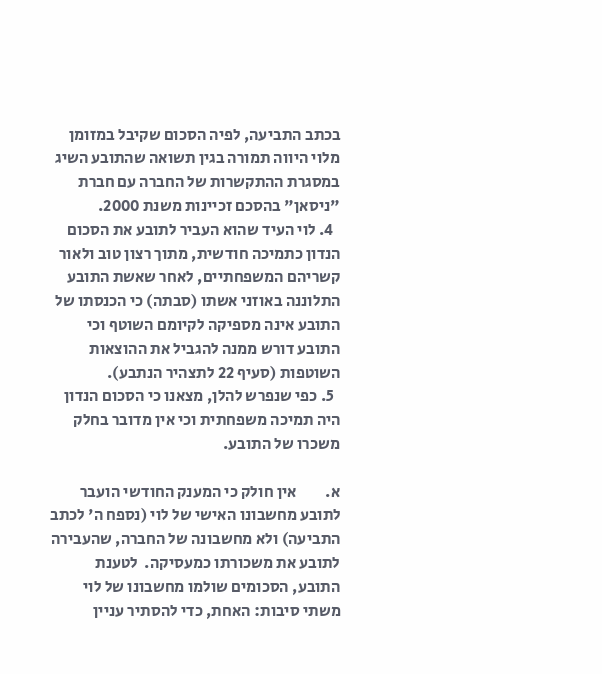בכתב התביעה, לפיה הסכום שקיבל במזומן מלוי היווה תמורה בגין תשואה שהתובע השיג במסגרת ההתקשרות של החברה עם חברת "ניסאן" בהסכם זכיינות משנת 2000.
  4. לוי העיד שהוא העביר לתובע את הסכום הנדון כתמיכה חודשית, מתוך רצון טוב ולאור קשריהם המשפחתיים, לאחר שאשת התובע התלוננה באוזני אשתו (סבתה) כי הכנסתו של התובע אינה מספיקה לקיומם השוטף וכי התובע דורש ממנה להגביל את ההוצאות השוטפות (סעיף 22 לתצהיר הנתבע).
  5. כפי שנפרש להלן, מצאנו כי הסכום הנדון היה תמיכה משפחתית וכי אין מדובר בחלק משכרו של התובע.

א.         אין חולק כי המענק החודשי הועבר לתובע מחשבונו האישי של לוי (נספח ה' לכתב התביעה) ולא מחשבונה של החברה, שהעבירה לתובע את משכורתו כמעסיקה.  לטענת התובע, הסכומים שולמו מחשבונו של לוי משתי סיבות: האחת, כדי להסתיר עניין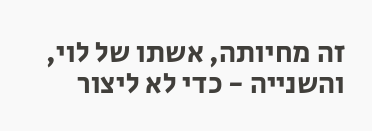זה מחיותה, אשתו של לוי, והשנייה - כדי לא ליצור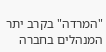"המרדה" בקרב יתר המנהלים בחברה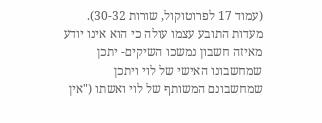(עמוד 17 לפרוטוקול, שורות 30-32).  מעדות התובע עצמו עולה כי הוא אינו יודע מאיזה חשבון נמשכו השיקים- יתכן שמחשבונו האישי של לוי ויתכן שמחשבונם המשותף של לוי ואשתו ("אין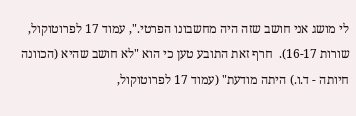לי מושג אני חושב שזה היה מחשבונו הפרטי.", עמוד 17 לפרוטוקול, שורות 16-17).  חרף זאת התובע טען כי הוא "לא חושב שהיא (הכוונה חיותה - ד.ו.) היתה מודעת" (עמוד 17 לפרוטוקול,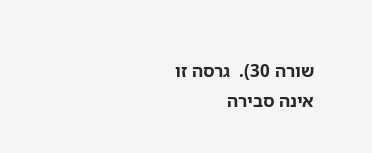שורה 30).  גרסה זו אינה סבירה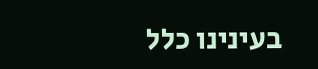בעינינו כלל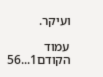ועיקר.

עמוד הקודם1...56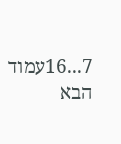7...16עמוד הבא